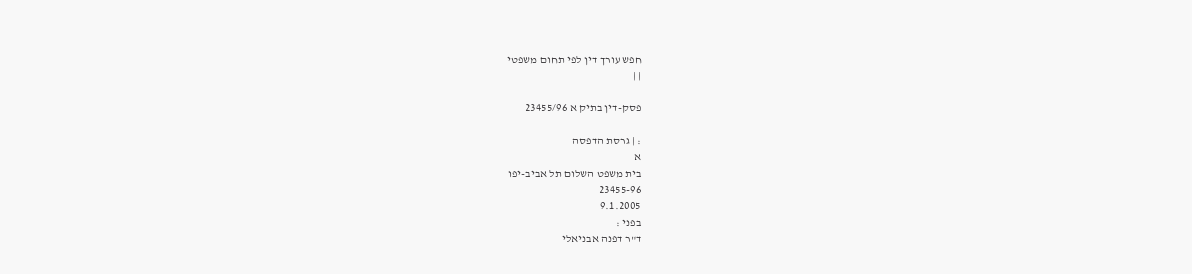חפש עורך דין לפי תחום משפטי
| |

פסק-דין בתיק א 23455/96

: | גרסת הדפסה
א
בית משפט השלום תל אביב-יפו
23455-96
9.1.2005
בפני :
ד"ר דפנה אבניאלי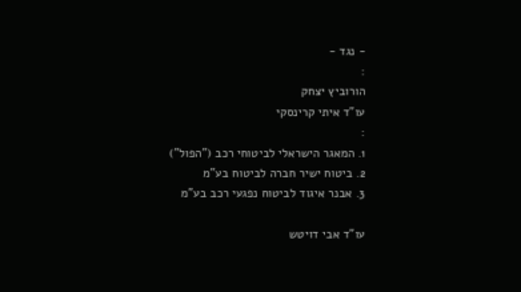- נגד -
:
הורוביץ יצחק
עו"ד איתי קרינסקי
:
1. המאגר הישראלי לביטוחי רכב ("הפול")
2. ביטוח ישיר חברה לביטוח בע"מ
3. אבנר איגוד לביטוח נפגעי רכב בע"מ

עו"ד אבי דויטש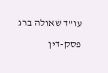עו"ד שאולה ברג
פסק-דין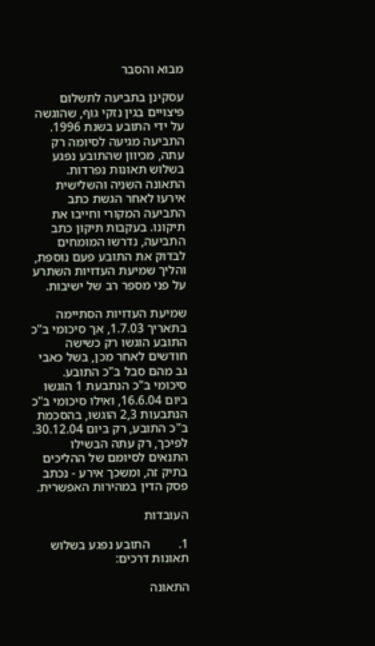מבוא והסבר

עסקינן בתביעה לתשלום פיצויים בגין נזקי גוף, שהוגשה על ידי התובע בשנת 1996.  התביעה מגיעה לסיומה רק עתה, מכיוון שהתובע נפגע בשלוש תאונות נפרדות. התאונה השניה והשלישית אירעו לאחר הגשת כתב התביעה המקורי וחייבו את תיקונו. בעקבות תיקון כתב התביעה, נדרשו המומחים לבדוק את התובע פעם נוספת, והליך שמיעת העדויות השתרע על פני מספר רב של ישיבות.

שמיעת העדויות הסתיימה בתאריך 1.7.03, אך סיכומי ב"כ התובע הוגשו רק כשישה חודשים לאחר מכן, בשל כאבי גב מהם סבל ב"כ התובע. סיכומי ב"כ הנתבעת 1 הוגשו ביום 16.6.04, ואילו סיכומי ב"כ הנתבעות 2,3 הוגשו, בהסכמת ב"כ התובע, רק ביום 30.12.04. לפיכך, רק עתה הבשילו התנאים לסיומם של ההליכים בתיק זה, ומשכך אירע - נכתב פסק הדין במהירות האפשרית.

העובדות

1.         התובע נפגע בשלוש תאונות דרכים:

התאונה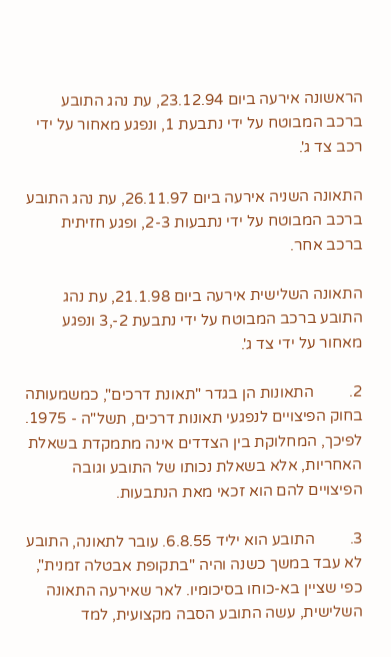הראשונה אירעה ביום 23.12.94, עת נהג התובע ברכב המבוטח על ידי נתבעת 1, ונפגע מאחור על ידי רכב צד ג'.

התאונה השניה אירעה ביום 26.11.97, עת נהג התובע ברכב המבוטח על ידי נתבעות 2-3, ופגע חזיתית ברכב אחר.

התאונה השלישית אירעה ביום 21.1.98, עת נהג התובע ברכב המבוטח על ידי נתבעת 2-,3 ונפגע מאחור על ידי צד ג'.

2.         התאונות הן בגדר "תאונת דרכים", כמשמעותה בחוק הפיצויים לנפגעי תאונות דרכים, תשל"ה - 1975. לפיכך, המחלוקת בין הצדדים אינה מתמקדת בשאלת האחריות, אלא בשאלת נכותו של התובע וגובה הפיצויים להם הוא זכאי מאת הנתבעות.

3.         התובע הוא יליד 6.8.55. עובר לתאונה, התובע לא עבד במשך כשנה והיה "בתקופת אבטלה זמנית", כפי שציין בא-כוחו בסיכומיו. לאר שאירעה התאונה השלישית, עשה התובע הסבה מקצועית, למד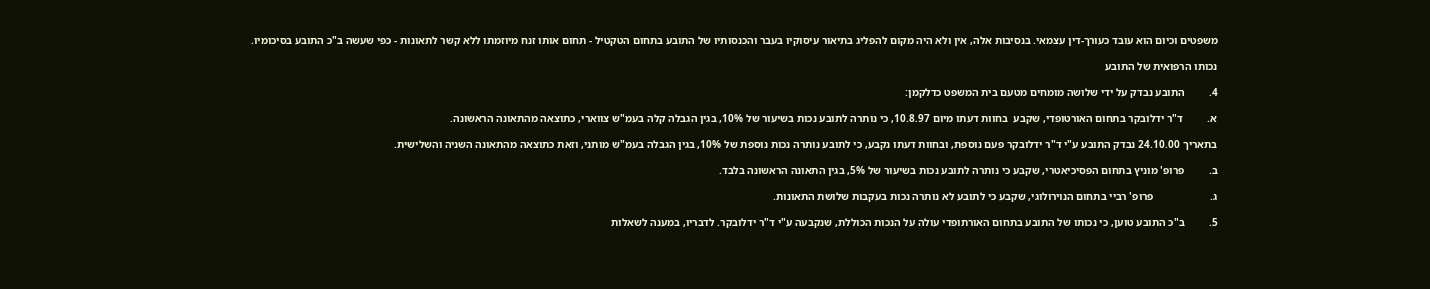משפטים וכיום הוא עובד כעורך-דין עצמאי. בנסיבות אלה, אין ולא היה מקום להפליג בתיאור עיסוקיו בעבר והכנסותיו של התובע בתחום הטקטיל - תחום אותו זנח מיוזמתו ללא קשר לתאונות - כפי שעשה ב"כ התובע בסיכומיו.

נכותו הרפואית של התובע

4.         התובע נבדק על ידי שלושה מומחים מטעם בית המשפט כדלקמן:

א.         ד"ר ידלובקר בתחום האורטופדי, שקבע  בחוות דעתו מיום 10.8.97, כי נותרה לתובע נכות בשיעור של 10%, בגין הגבלה קלה בעמ"ש צווארי, כתוצאה מהתאונה הראשונה.

בתאריך 24.10.00 נבדק התובע ע"י ד"ר ידלובקר פעם נוספת, ובחוות דעתו נקבע, כי לתובע נותרה נכות נוספת של 10%, בגין הגבלה בעמ"ש מותני, וזאת כתוצאה מהתאונה השניה והשלישית.

ב.         פרופ' מוניץ בתחום הפסיכיאטרי, שקבע כי נותרה לתובע נכות בשיעור של 5%, בגין התאונה הראשונה בלבד.

ג.                     פרופ' רביי בתחום הנוירולוגי, שקבע כי לתובע לא נותרה נכות בעקבות שלושת התאונות.

5.         ב"כ התובע טוען, כי נכותו של התובע בתחום האורתופדי עולה על הנכות הכוללת, שנקבעה ע"י ד"ר ידלובקר. לדבריו, במענה לשאלות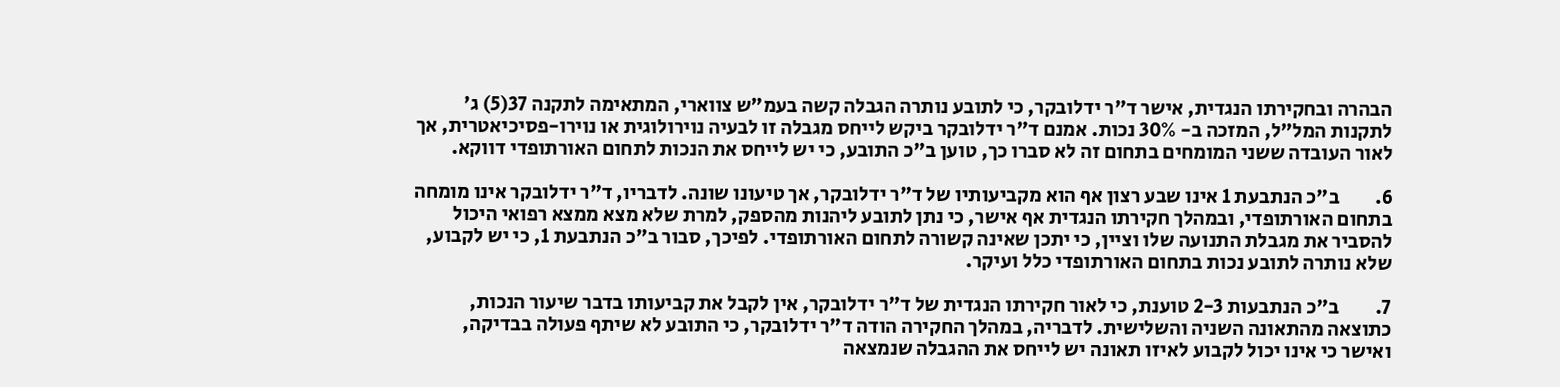הבהרה ובחקירתו הנגדית, אישר ד"ר ידלובקר, כי לתובע נותרה הגבלה קשה בעמ"ש צווארי, המתאימה לתקנה 37(5) ג' לתקנות המל"ל, המזכה ב- 30% נכות. אמנם ד"ר ידלובקר ביקש לייחס מגבלה זו לבעיה נוירולוגית או נוירו-פסיכיאטרית, אך לאור העובדה ששני המומחים בתחום זה לא סברו כך, טוען ב"כ התובע, כי יש לייחס את הנכות לתחום האורתופדי דווקא.

6.         ב"כ הנתבעת 1 אינו שבע רצון אף הוא מקביעותיו של ד"ר ידלובקר, אך טיעונו שונה. לדבריו, ד"ר ידלובקר אינו מומחה בתחום האורתופדי, ובמהלך חקירתו הנגדית אף אישר, כי נתן לתובע ליהנות מהספק, למרת שלא מצא ממצא רפואי היכול להסביר את מגבלת התנועה שלו וציין, כי יתכן שאינה קשורה לתחום האורתופדי. לפיכך, סבור ב"כ הנתבעת 1, כי יש לקבוע, שלא נותרה לתובע נכות בתחום האורתופדי כלל ועיקר.

7.         ב"כ הנתבעות 2-3 טוענת, כי לאור חקירתו הנגדית של ד"ר ידלובקר, אין לקבל את קביעותו בדבר שיעור הנכות, כתוצאה מהתאונה השניה והשלישית. לדבריה, במהלך החקירה הודה ד"ר ידלובקר, כי התובע לא שיתף פעולה בבדיקה, ואישר כי אינו יכול לקבוע לאיזו תאונה יש לייחס את ההגבלה שנמצאה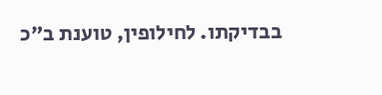בבדיקתו. לחילופין, טוענת ב"כ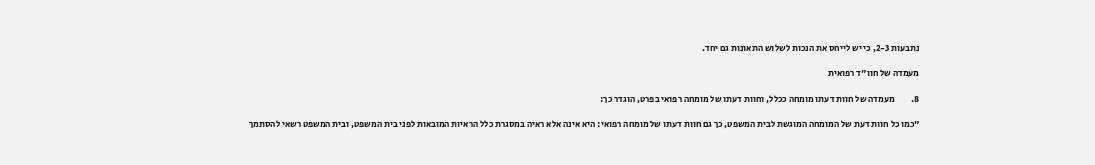נתבעות 2-3, כי יש לייחס את הנכות לשלוש התאונות גם יחד.

מעמדה של חוו"ד רפואית

8.         מעמדה של חוות דעתו מומחה ככלל, וחוות דעתו של מומחה רפואי בפרט, הוגדר כך:

"כמו כל חוות דעת של המומחה המוגשת לבית המשפט, כך גם חוות דעתו של מומחה רפואי: היא אינה אלא ראיה במסגרת כלל הראיות המובאות לפני בית המשפט, ובית המשפט רשאי להסתמך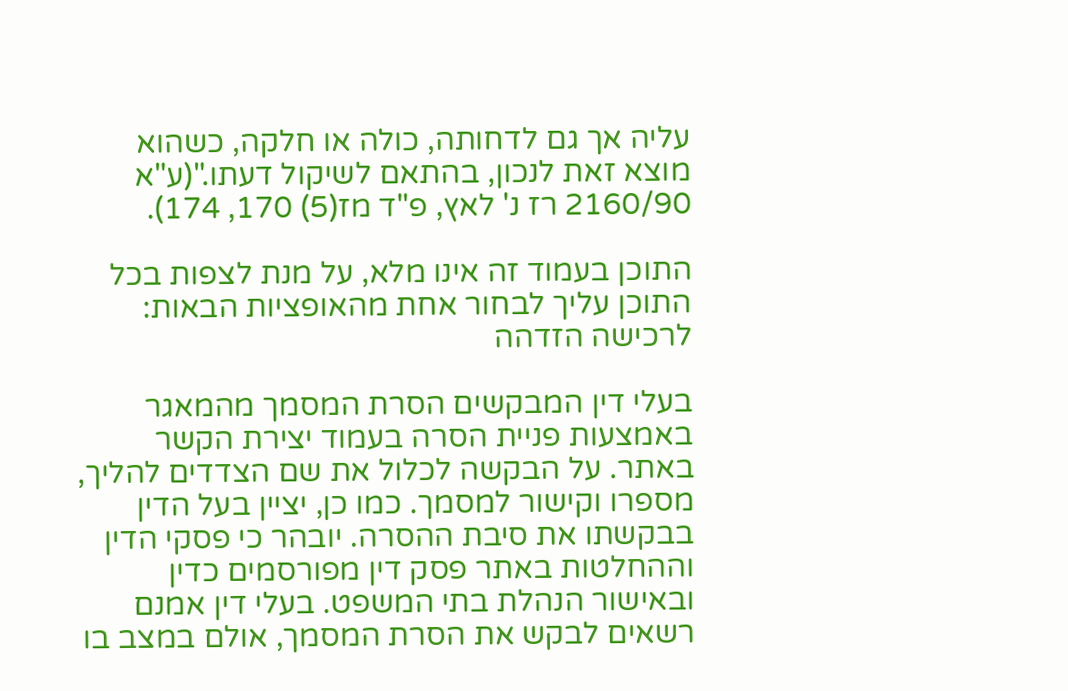עליה אך גם לדחותה, כולה או חלקה, כשהוא מוצא זאת לנכון, בהתאם לשיקול דעתו."(ע"א 2160/90 רז נ' לאץ, פ"ד מז(5) 170, 174).

התוכן בעמוד זה אינו מלא, על מנת לצפות בכל התוכן עליך לבחור אחת מהאופציות הבאות:
לרכישה הזדהה

בעלי דין המבקשים הסרת המסמך מהמאגר באמצעות פניית הסרה בעמוד יצירת הקשר באתר. על הבקשה לכלול את שם הצדדים להליך, מספרו וקישור למסמך. כמו כן, יציין בעל הדין בבקשתו את סיבת ההסרה. יובהר כי פסקי הדין וההחלטות באתר פסק דין מפורסמים כדין ובאישור הנהלת בתי המשפט. בעלי דין אמנם רשאים לבקש את הסרת המסמך, אולם במצב בו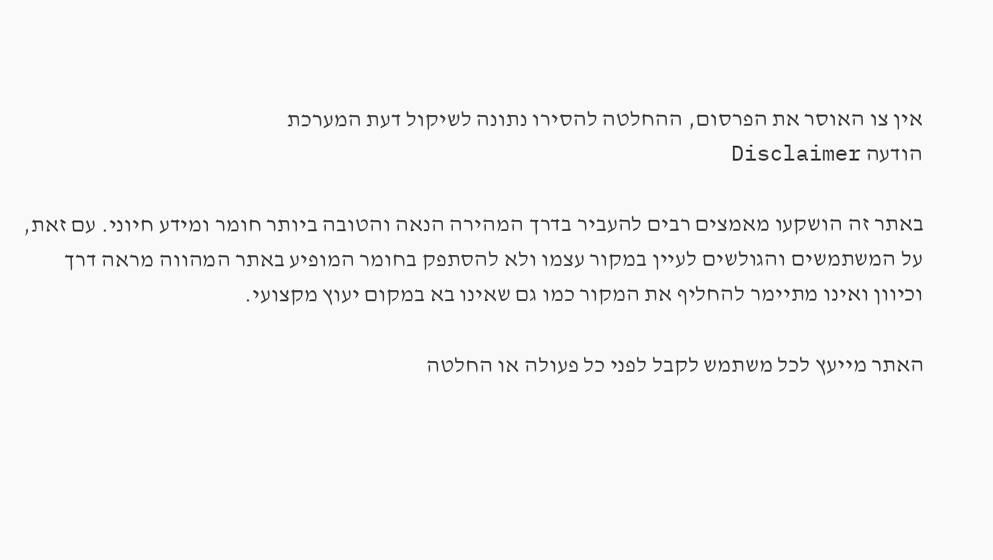אין צו האוסר את הפרסום, ההחלטה להסירו נתונה לשיקול דעת המערכת
הודעה Disclaimer

באתר זה הושקעו מאמצים רבים להעביר בדרך המהירה הנאה והטובה ביותר חומר ומידע חיוני. עם זאת, על המשתמשים והגולשים לעיין במקור עצמו ולא להסתפק בחומר המופיע באתר המהווה מראה דרך וכיוון ואינו מתיימר להחליף את המקור כמו גם שאינו בא במקום יעוץ מקצועי.

האתר מייעץ לכל משתמש לקבל לפני כל פעולה או החלטה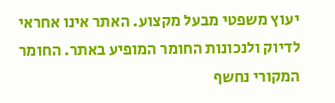יעוץ משפטי מבעל מקצוע. האתר אינו אחראי לדיוק ולנכונות החומר המופיע באתר. החומר המקורי נחשף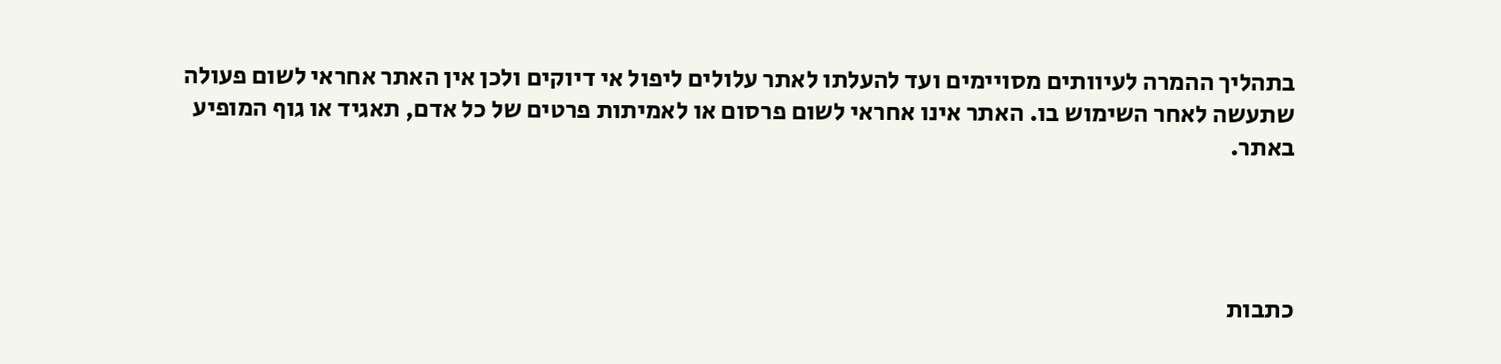בתהליך ההמרה לעיוותים מסויימים ועד להעלתו לאתר עלולים ליפול אי דיוקים ולכן אין האתר אחראי לשום פעולה שתעשה לאחר השימוש בו. האתר אינו אחראי לשום פרסום או לאמיתות פרטים של כל אדם, תאגיד או גוף המופיע באתר.




כתבות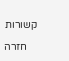קשורות

    חזרה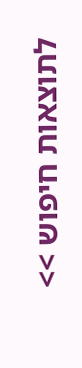לתוצאות חיפוש >>